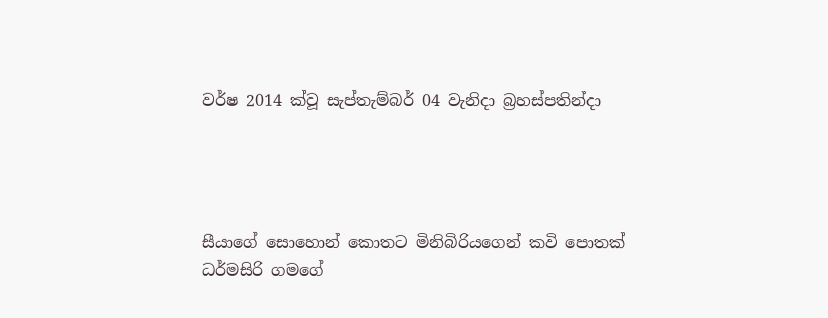වර්ෂ 2014 ක්වූ සැප්තැම්බර් 04 වැනිදා බ්‍රහස්පතින්දා




සීයාගේ සොහොන් කොතට මිනිබිරියගෙන් කවි පොතක්
ධර්මසිරි ගමගේ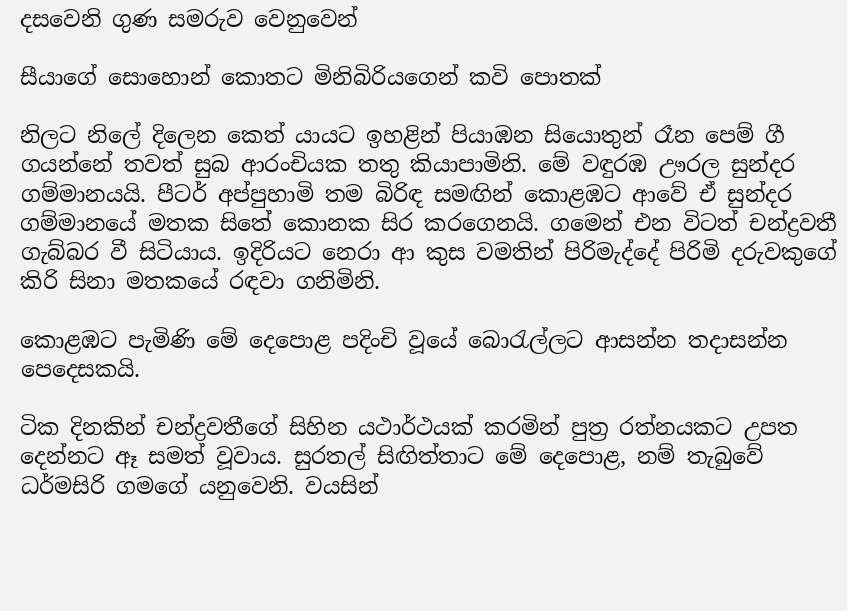දසවෙනි ගුණ සමරුව වෙනුවෙන්

සීයාගේ සොහොන් කොතට මිනිබිරියගෙන් කවි පොතක්

නිලට නිලේ දිලෙන කෙත් යායට ඉහළින් පියාඹන සියොතුන් රෑන පෙම් ගී ගයන්නේ තවත් සුබ ආරංචියක තතු කියාපාමිනි. මේ වඳුරඹ ඌරල සුන්දර ගම්මානයයි. පීටර් අප්පුහාමි තම බිරිඳ සමඟින් කොළඹට ආවේ ඒ සුන්දර ගම්මානයේ මතක සිතේ කොනක සිර කරගෙනයි. ගමෙන් එන විටත් චන්ද්‍රවතී ගැබ්බර වී සිටියාය. ඉදිරියට නෙරා ආ කුස වමතින් පිරිමැද්දේ පිරිමි දරුවකුගේ කිරි සිනා මතකයේ රඳවා ගනිමිනි.

කොළඹට පැමිණි මේ දෙපොළ පදිංචි වූයේ බොරැල්ලට ආසන්න තදාසන්න පෙදෙසකයි.

ටික දිනකින් චන්ද්‍රවතීගේ සිහින යථාර්ථයක් කරමින් පුත්‍ර රත්නයකට උපත දෙන්නට ඈ සමත් වූවාය. සුරතල් සිඟිත්තාට මේ දෙපොළ, නම් තැබුවේ ධර්මසිරි ගමගේ යනුවෙනි. වයසින්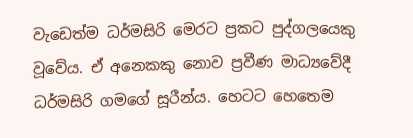වැඩෙත්ම ධර්මසිරි මෙරට ප්‍රකට පුද්ගලයෙකු වූවේය. ඒ අනෙකකු නොව ප්‍රවීණ මාධ්‍යවේදී ධර්මසිරි ගමගේ සූරීන්ය. හෙටට හෙතෙම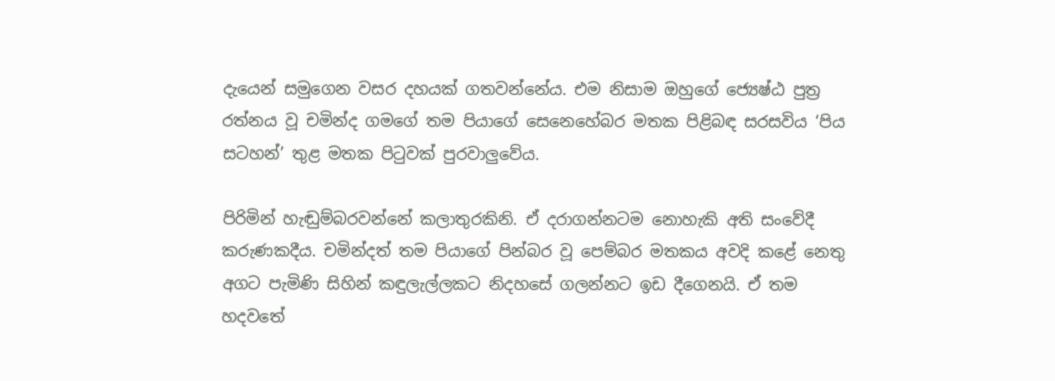දැයෙන් සමුගෙන වසර දහයක් ගතවන්නේය. එම නිසාම ඔහුගේ ජ්‍යෙෂ්ඨ පුත්‍ර රත්නය වූ චමින්ද ගමගේ තම පියාගේ සෙනෙහේබර මතක පිළිබඳ සරසවිය ‘පිය සටහන්’ තුළ මතක පිටුවක් පුරවාලුවේය.

පිරිමින් හැඬුම්බරවන්නේ කලාතුරකිනි. ඒ දරාගන්නටම නොහැකි අති සංවේදී කරුණකදීය. චමින්දත් තම පියාගේ පින්බර වූ පෙම්බර මතකය අවදි කළේ නෙතු අගට පැමිණි සිහින් කඳුලැල්ලකට නිදහසේ ගලන්නට ඉඩ දීගෙනයි. ඒ තම හදවතේ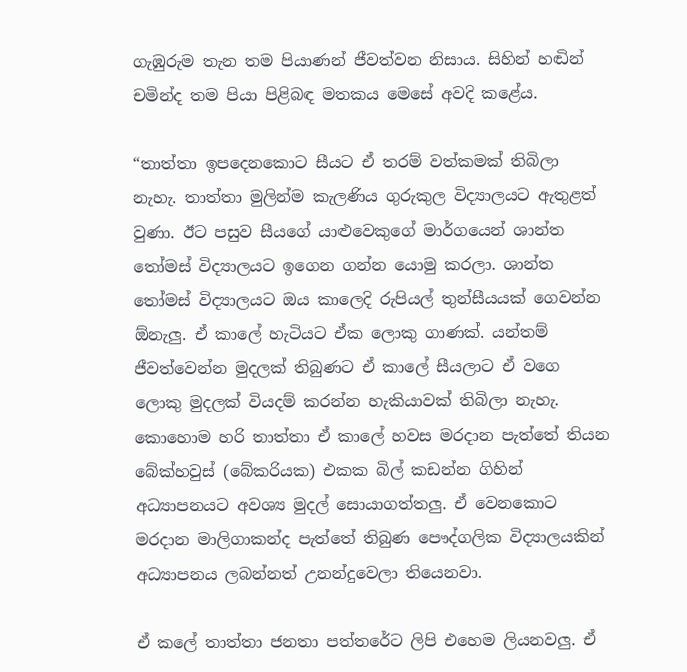ගැඹුරුම තැන තම පියාණන් ජීවත්වන නිසාය. සිහින් හඬින් චමින්ද තම පියා පිළිබඳ මතකය මෙසේ අවදි කළේය.

“තාත්තා ඉපදෙනකොට සීයට ඒ තරම් වත්කමක් තිබිලා නැහැ. තාත්තා මුලින්ම කැලණිය ගුරුකුල විද්‍යාලයට ඇතුළත් වුණා. ඊට පසුව සීයගේ යාළුවෙකුගේ මාර්ගයෙන් ශාන්ත තෝමස් විද්‍යාලයට ඉගෙන ගන්න යොමු කරලා. ශාන්ත තෝමස් විද්‍යාලයට ඔය කාලෙදි රුපියල් තුන්සීයයක් ගෙවන්න ඕනැලු. ඒ කාලේ හැටියට ඒක ලොකු ගාණක්. යන්තම් ජීවත්වෙන්න මුදලක් තිබුණට ඒ කාලේ සීයලාට ඒ වගෙ ලොකු මුදලක් වියදම් කරන්න හැකියාවක් තිබිලා නැහැ. කොහොම හරි තාත්තා ඒ කාලේ හවස මරදාන පැත්තේ තියන බේක්හවුස් (බේකරියක) එකක බිල් කඩන්න ගිහින් අධ්‍යාපනයට අවශ්‍ය මුදල් සොයාගත්තලු. ඒ වෙනකොට මරදාන මාලිගාකන්ද පැත්තේ තිබුණ පෞද්ගලික විද්‍යාලයකින් අධ්‍යාපනය ලබන්නත් උනන්දුවෙලා තියෙනවා.

ඒ කලේ තාත්තා ජනතා පත්තරේට ලිපි එහෙම ලියනවලු. ඒ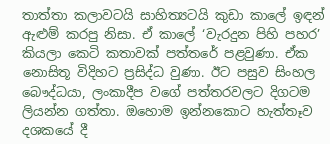තාත්තා කලාවටයි සාහිත්‍යටයි කුඩා කාලේ ඉඳන් ඇළුම් කරපු නිසා. ඒ කාලේ ‘වැරදුන පිහි පහර’ කියලා කෙටි කතාවක් පත්තරේ පළවුණා. ඒක නොසිතූ විදිහට ප්‍රසිද්ධ වුණා. ඊට පසුව සිංහල බෞද්ධයා, ලංකාදීප වගේ පත්තරවලට දිගටම ලියන්න ගත්තා. ඔහොම ඉන්නකොට හැත්තෑව දශකයේ දී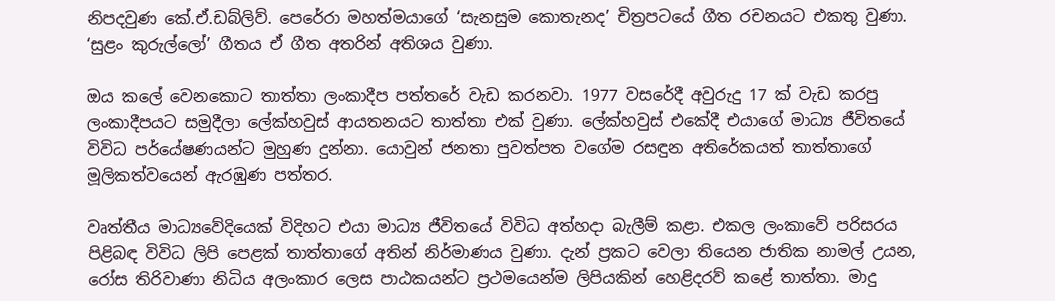නිපදවුණ කේ.ඒ.ඩබ්ලිව්. පෙරේරා මහත්මයාගේ ‘සැනසුම කොතැනද’ චිත්‍රපටයේ ගීත රචනයට එකතු වුණා. ‘සුළං කුරුල්ලෝ’ ගීතය ඒ ගීත අතරින් අතිශය වුණා.

ඔය කලේ වෙනකොට තාත්තා ලංකාදීප පත්තරේ වැඩ කරනවා. 1977 වසරේදී අවුරුදු 17 ක් වැඩ කරපු ලංකාදීපයට සමුදීලා ලේක්හවුස් ආයතනයට තාත්තා එක් වුණා. ලේක්හවුස් එකේදී එයාගේ මාධ්‍ය ජීවිතයේ විවිධ පර්යේෂණයන්ට මුහුණ දුන්නා. යොවුන් ජනතා පුවත්පත වගේම රසඳුන අතිරේකයත් තාත්තාගේ මූලිකත්වයෙන් ඇරඹුණ පත්තර.

වෘත්තීය මාධ්‍යවේදියෙක් විදිහට එයා මාධ්‍ය ජීවිතයේ විවිධ අත්හදා බැලීම් කළා. එකල ලංකාවේ පරිසරය පිළිබඳ විවිධ ලිපි පෙළක් තාත්තාගේ අතින් නිර්මාණය වුණා. දැන් ප්‍රකට වෙලා තියෙන ජාතික නාමල් උයන, රෝස තිරිවාණා නිධිය අලංකාර ලෙස පාඨකයන්ට ප්‍රථමයෙන්ම ලිපියකින් හෙළිදරව් කළේ තාත්තා. මාදු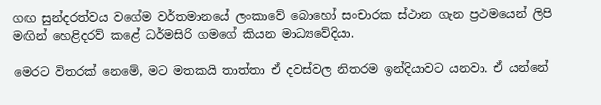ගඟ සුන්දරත්වය වගේම වර්තමානයේ ලංකාවේ බොහෝ සංචාරක ස්ථාන ගැන ප්‍රථමයෙන් ලිපි මඟින් හෙළිදරව් කළේ ධර්මසිරි ගමගේ කියන මාධ්‍යවේදියා.

මෙරට විතරක් නෙමේ, මට මතකයි තාත්තා ඒ දවස්වල නිතරම ඉන්දියාවට යනවා. ඒ යන්නේ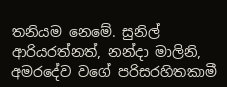තනියම නෙමේ. සුනිල් ආරියරත්නත්, නන්දා මාලිනි, අමරදේව වගේ පරිසරහිතකාමී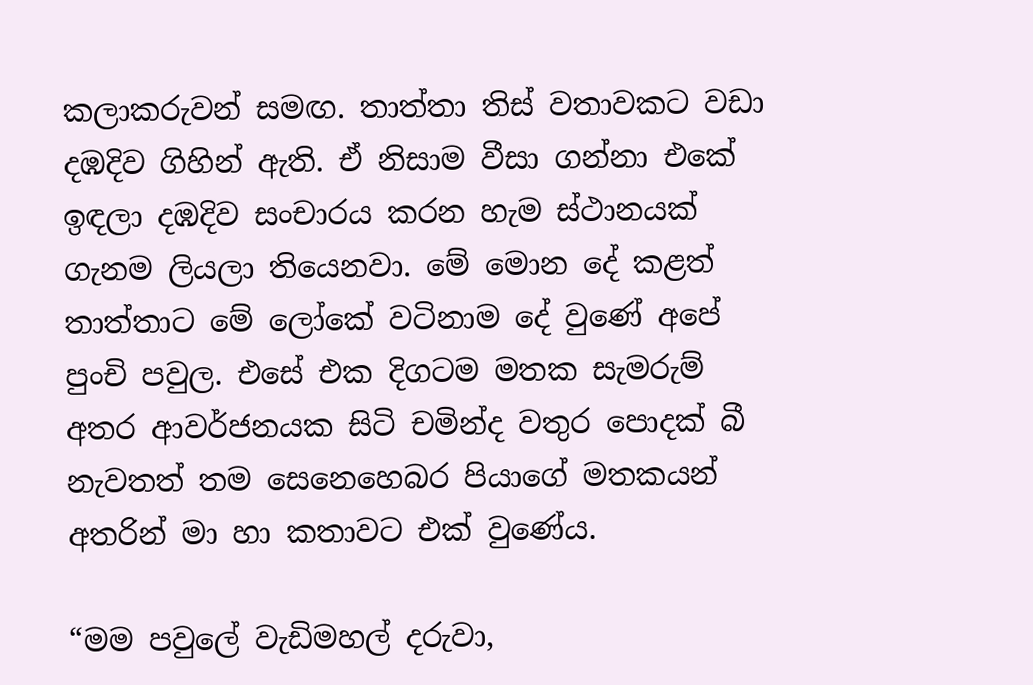කලාකරුවන් සමඟ. තාත්තා තිස් වතාවකට වඩා දඹදිව ගිහින් ඇති. ඒ නිසාම වීසා ගන්නා එකේ ඉඳලා දඹදිව සංචාරය කරන හැම ස්ථානයක් ගැනම ලියලා තියෙනවා. මේ මොන දේ කළත් තාත්තාට මේ ලෝකේ වටිනාම දේ වුණේ අපේ පුංචි පවුල. එසේ එක දිගටම මතක සැමරුම් අතර ආවර්ජනයක සිටි චමින්ද වතුර පොදක් බී නැවතත් තම සෙනෙහෙබර පියාගේ මතකයන් අතරින් මා හා කතාවට එක් වුණේය.

“මම පවුලේ වැඩිමහල් දරුවා,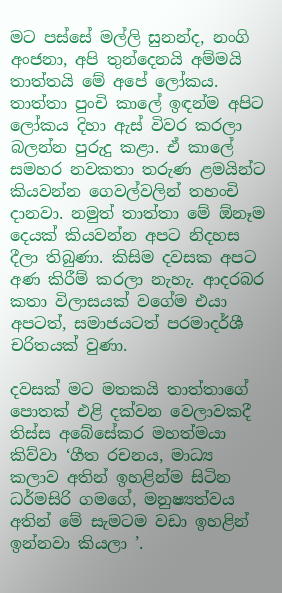මට පස්සේ මල්ලි සුනන්ද, නංගි අංජනා, අපි තුන්දෙනයි අම්මයි තාත්තයි මේ අපේ ලෝකය. තාත්තා පුංචි කාලේ ඉඳන්ම අපිට ලෝකය දිහා ඇස් විවර කරලා බලන්න පුරුදු කළා. ඒ කාලේ සමහර නවකතා තරුණ ළමයින්ට කියවන්න ගෙවල්වලින් තහංචි දානවා. නමුත් තාත්තා මේ ඕනෑම දෙයක් කියවන්න අපට නිදහස දීලා තිබුණා. කිසිම දවසක අපට අණ කිරීම් කරලා නැහැ. ආදරබර කතා විලාසයක් වගේම එයා අපටත්, සමාජයටත් පරමාදර්ශී චරිතයක් වුණා.

දවසක් මට මතකයි තාත්තාගේ පොතක් එළි දක්වන වෙලාවකදී තිස්ස අබේසේකර මහත්මයා කිව්වා ‘ගීත රචනය, මාධ්‍ය කලාව අතින් ඉහළින්ම සිටින ධර්මසිරි ගමගේ, මනුෂ්‍යත්වය අතින් මේ සැමටම වඩා ඉහළින් ඉන්නවා කියලා ’.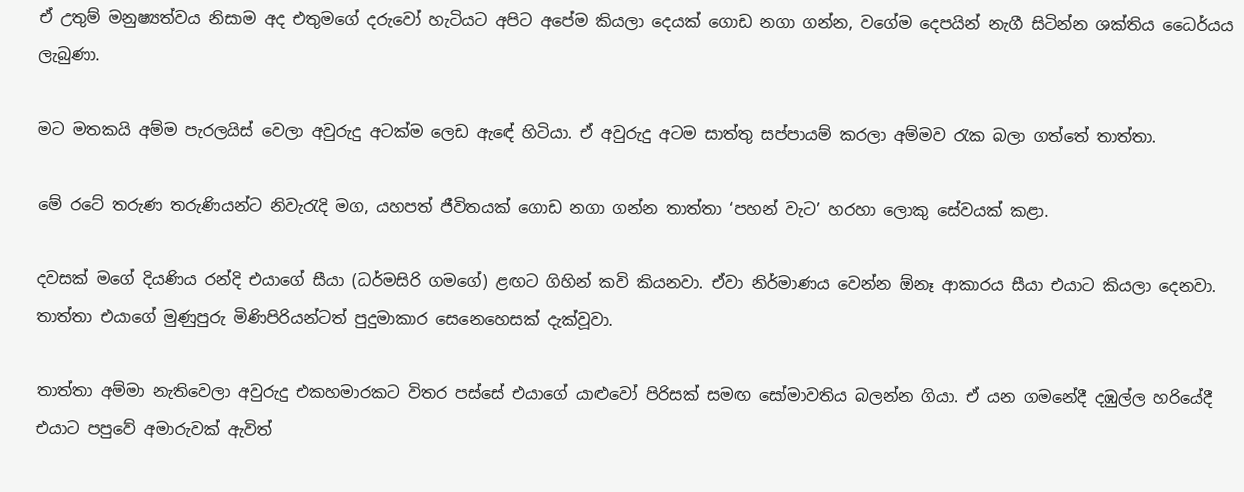ඒ උතුම් මනුෂ්‍යත්වය නිසාම අද එතුමගේ දරුවෝ හැටියට අපිට අපේම කියලා දෙයක් ගොඩ නගා ගන්න, වගේම දෙපයින් නැගී සිටින්න ශක්තිය ධෛර්යය ලැබුණා.

මට මතකයි අම්ම පැරලයිස් වෙලා අවුරුදු අටක්ම ලෙඩ ඇඳේ හිටියා. ඒ අවුරුදු අටම සාත්තු සප්පායම් කරලා අම්මව රැක බලා ගත්තේ තාත්තා.

මේ රටේ තරුණ තරුණියන්ට නිවැරැදි මග, යහපත් ජීවිතයක් ගොඩ නගා ගන්න තාත්තා ‘පහන් වැට’ හරහා ලොකු සේවයක් කළා.

දවසක් මගේ දියණිය රන්දි එයාගේ සීයා (ධර්මසිරි ගමගේ) ළඟට ගිහින් කවි කියනවා. ඒවා නිර්මාණය වෙන්න ඕනෑ ආකාරය සීයා එයාට කියලා දෙනවා. තාත්තා එයාගේ මුණුපුරු මිණිපිරියන්ටත් පුදුමාකාර සෙනෙහෙසක් දැක්වූවා.

තාත්තා අම්මා නැතිවෙලා අවුරුදු එකහමාරකට විතර පස්සේ එයාගේ යාළුවෝ පිරිසක් සමඟ සෝමාවතිය බලන්න ගියා. ඒ යන ගමනේදී දඹුල්ල හරියේදී එයාට පපුවේ අමාරුවක් ඇවිත්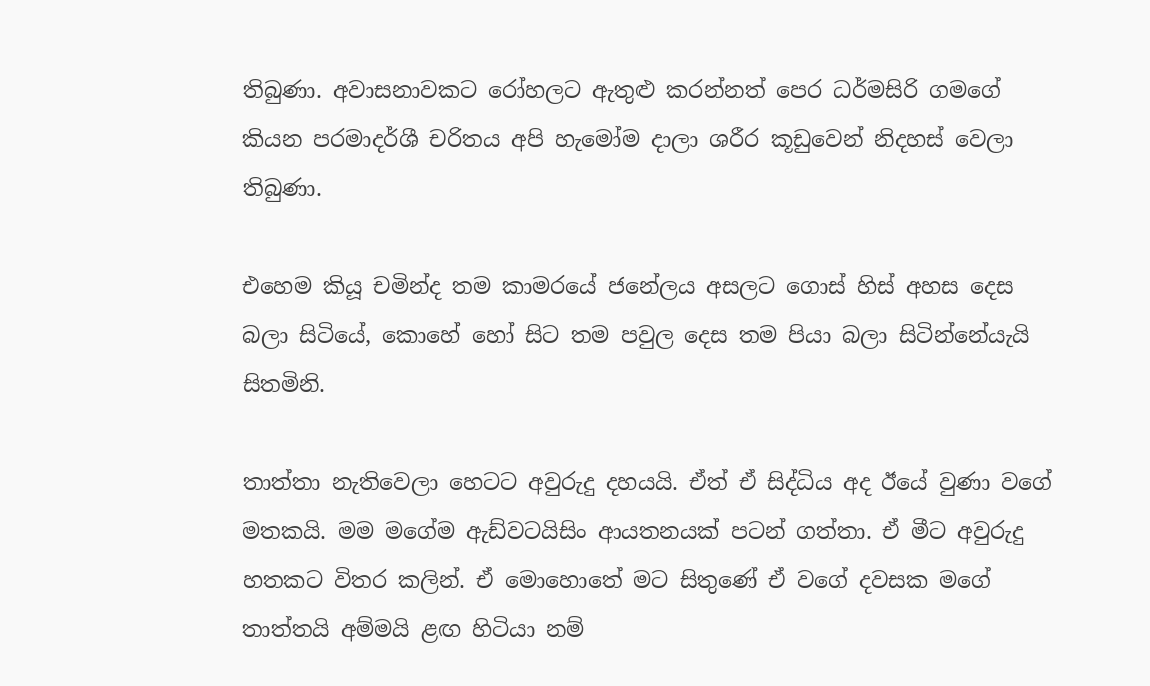තිබුණා. අවාසනාවකට රෝහලට ඇතුළු කරන්නත් පෙර ධර්මසිරි ගමගේ කියන පරමාදර්ශී චරිතය අපි හැමෝම දාලා ශරීර කූඩුවෙන් නිදහස් වෙලා තිබුණා.

එහෙම කියූ චමින්ද තම කාමරයේ ජනේලය අසලට ගොස් හිස් අහස දෙස බලා සිටියේ, කොහේ හෝ සිට තම පවුල දෙස තම පියා බලා සිටින්නේයැයි සිතමිනි.

තාත්තා නැතිවෙලා හෙටට අවුරුදු දහයයි. ඒත් ඒ සිද්ධිය අද ඊයේ වුණා වගේ මතකයි. මම මගේම ඇඩ්වටයිසිං ආයතනයක් පටන් ගත්තා. ඒ මීට අවුරුදු හතකට විතර කලින්. ඒ මොහොතේ මට සිතුණේ ඒ වගේ දවසක මගේ තාත්තයි අම්මයි ළඟ හිටියා නම්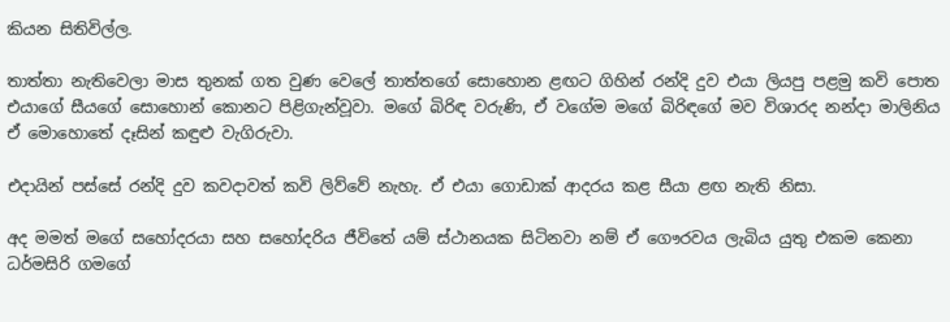කියන සිතිවිල්ල.

තාත්තා නැතිවෙලා මාස තුනක් ගත වුණ වෙලේ තාත්තගේ සොහොන ළඟට ගිහින් රන්දි දුව එයා ලියපු පළමු කවි පොත එයාගේ සීයගේ සොහොන් කොනට පිළිගැන්වූවා. මගේ බිරිඳ වරුණි, ඒ වගේම මගේ බිරිඳගේ මව විශාරද නන්දා මාලිනිය ඒ මොහොතේ දෑසින් කඳුළු වැගිරුවා.

එදායින් පස්සේ රන්දි දුව කවදාවත් කවි ලිව්වේ නැහැ. ඒ එයා ගොඩාක් ආදරය කළ සීයා ළඟ නැති නිසා.

අද මමත් මගේ සහෝදරයා සහ සහෝදරිය ජීවිතේ යම් ස්ථානයක සිටිනවා නම් ඒ ගෞරවය ලැබිය යුතු එකම කෙනා ධර්මසිරි ගමගේ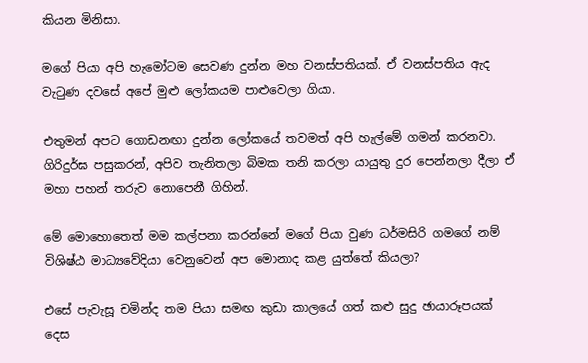කියන මිනිසා.

මගේ පියා අපි හැමෝටම සෙවණ දුන්න මහ වනස්පතියක්. ඒ වනස්පතිය ඇද වැටුණ දවසේ අපේ මුළු ලෝකයම පාළුවෙලා ගියා.

එතුමන් අපට ගොඩනඟා දුන්න ලෝකයේ තවමත් අපි හැල්මේ ගමන් කරනවා. ගිරිදුර්ඝ පසුකරන්, අපිව තැනිතලා බිමක තනි කරලා යායුතු දුර පෙන්නලා දීලා ඒ මහා පහන් තරුව නොපෙනී ගිහින්.

මේ මොහොතෙත් මම කල්පනා කරන්නේ මගේ පියා වුණ ධර්මසිරි ගමගේ නම් විශිෂ්ඨ මාධ්‍යවේදියා වෙනුවෙන් අප මොනාද කළ යුත්තේ කියලා?

එසේ පැවැසූ චමින්ද තම පියා සමඟ කුඩා කාලයේ ගත් කළු සුදු ඡායාරූපයක් දෙස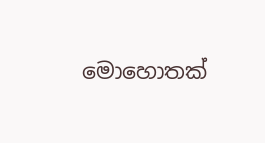මොහොතක්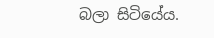බලා සිටියේය.